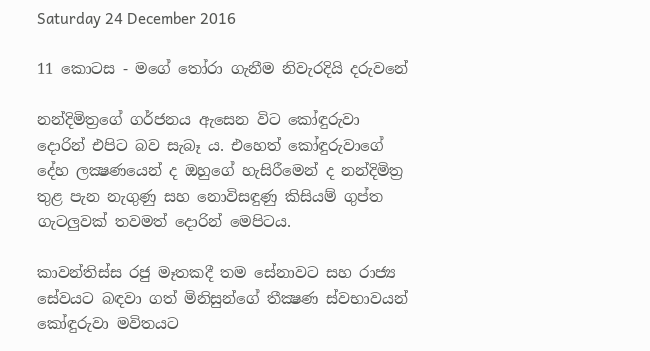Saturday 24 December 2016

11 කොටස - මගේ තෝරා ගැනීම නිවැරදියි දරුවනේ

නන්දිමිත්‍රගේ ගර්ජනය ඇසෙන විට කෝඳුරුවා දොරින් එපිට බව සැබෑ ය. එහෙත් කෝඳුරුවාගේ දේහ ලක්‍ෂණයෙන් ද ඔහුගේ හැසිරීමෙන් ද නන්දිමිත්‍ර තුළ පැන නැගුණු සහ නොවිසඳුණු කිසියම් ගුප්ත ගැටලුවක්‌ තවමත් දොරින් මෙපිටය.

කාවන්තිස්‌ස රජු මෑතකදී තම සේනාවට සහ රාජ්‍ය සේවයට බඳවා ගත් මිනිසුන්ගේ තීක්‍ෂණ ස්‌වභාවයන් කෝඳුරුවා මවිතයට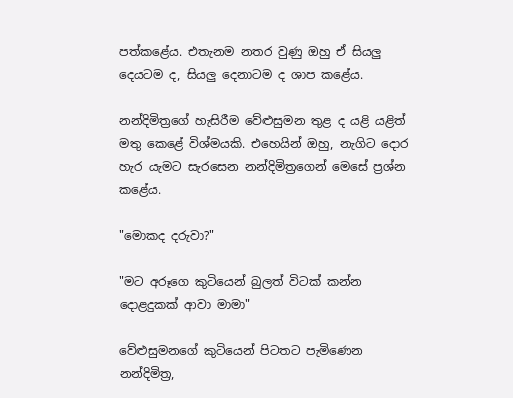පත්කළේය. එතැනම නතර වුණු ඔහු ඒ සියලු දෙයටම ද, සියලු දෙනාටම ද ශාප කළේය.

නන්දිමිත්‍රගේ හැසිරීම වේළුසුමන තුළ ද යළි යළිත් මතු කෙළේ විශ්මයකි. එහෙයින් ඔහු, නැගිට දොර හැර යැමට සැරසෙන නන්දිමිත්‍රගෙන් මෙසේ ප්‍රශ්න කළේය.

"මොකද දරුවා?"

"මට අරූගෙ කුටියෙන් බුලත් විටක්‌ කන්න දොළදුකක්‌ ආවා මාමා"

වේළුසුමනගේ කුටියෙන් පිටතට පැමිණෙන නන්දිමිත්‍ර,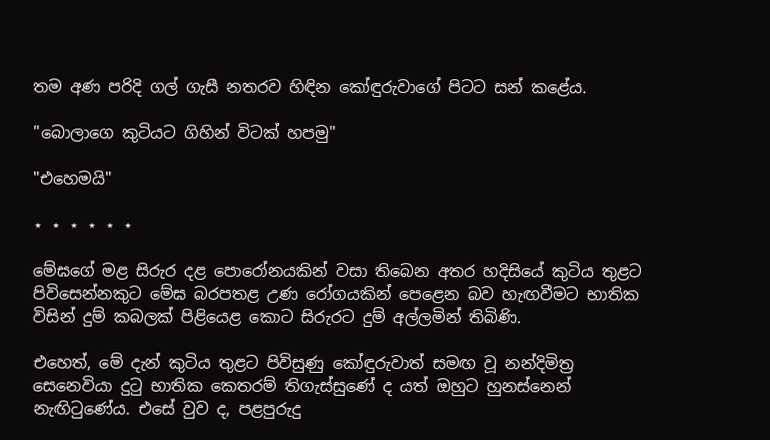තම අණ පරිදි ගල් ගැසී නතරව හිඳින කෝඳුරුවාගේ පිටට සන් කළේය.

"බොලාගෙ කුටියට ගිහින් විටක්‌ හපමු"

"එහෙමයි"

⋆ ⋆ ⋆ ⋆ ⋆ ⋆

මේඝගේ මළ සිරුර දළ පොරෝනයකින් වසා තිබෙන අතර හදිසියේ කුටිය තුළට පිවිසෙන්නකුට මේඝ බරපතළ උණ රෝගයකින් පෙළෙන බව හැඟවීමට භාතික විසින් දුම් කබලක්‌ පිළියෙළ කොට සිරුරට දුම් අල්ලමින් තිබිණි.

එහෙත්, මේ දැන් කුටිය තුළට පිවිසුණු කෝඳුරුවාත් සමඟ වූ නන්දිමිත්‍ර සෙනෙවියා දුටු භාතික කෙතරම් තිගැස්‌සුණේ ද යත් ඔහුට හුනස්‌නෙන් නැඟිටුණේය. එසේ වුව ද, පළපුරුදු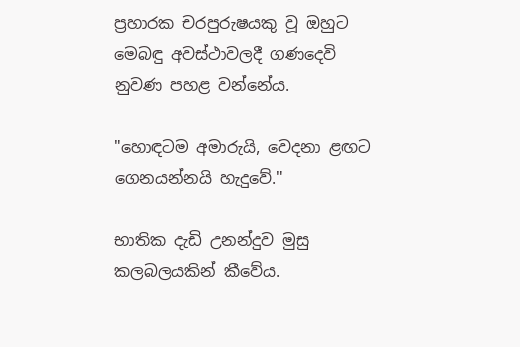ප්‍රහාරක චරපුරුෂයකු වූ ඔහුට මෙබඳු අවස්‌ථාවලදී ගණදෙවි නුවණ පහළ වන්නේය.

"හොඳටම අමාරුයි, වෙදනා ළඟට ගෙනයන්නයි හැදුවේ."

භාතික දැඩි උනන්දුව මුසු කලබලයකින් කීවේය.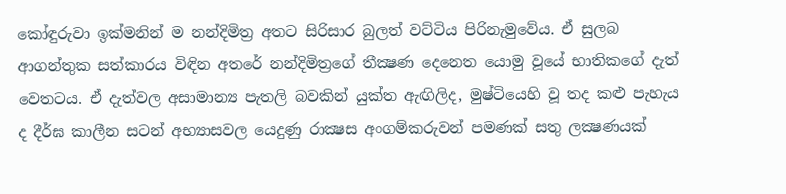කෝඳුරුවා ඉක්‌මනින් ම නන්දිමිත්‍ර අතට සිරිසාර බුලත් වට්‌ටිය පිරිනැමුවේය. ඒ සුලබ ආගන්තුක සත්කාරය විඳින අතරේ නන්දිමිත්‍රගේ තීක්‍ෂණ දෙනෙත යොමු වූයේ භාතිකගේ දැත් වෙතටය. ඒ දැත්වල අසාමාන්‍ය පැතලි බවකින් යුක්‌ත ඇඟිලිද, මුෂ්ටියෙහි වූ තද කළු පැහැය ද දීර්ඝ කාලීන සටන් අභ්‍යාසවල යෙදුණු රාක්‍ෂස අංගම්කරුවන් පමණක්‌ සතු ලක්‍ෂණයක්‌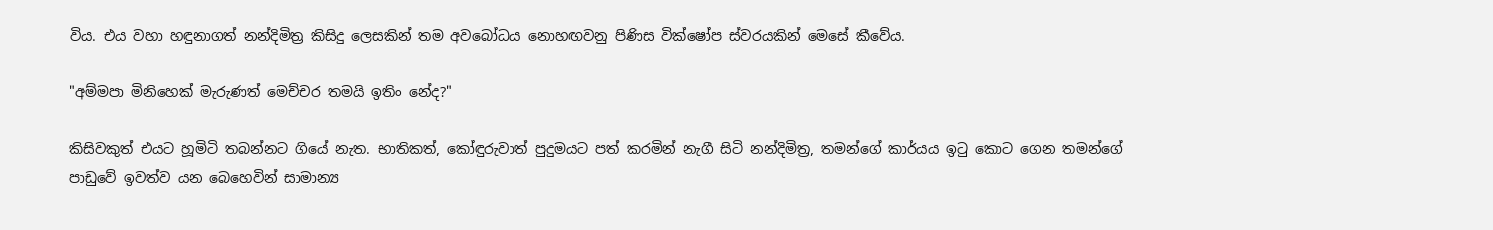විය. එය වහා හඳුනාගත් නන්දිමිත්‍ර කිසිදු ලෙසකින් තම අවබෝධය නොහඟවනු පිණිස වික්‌ෂෝප ස්‌වරයකින් මෙසේ කීවේය.

"අම්මපා මිනිහෙක්‌ මැරුණත් මෙච්චර තමයි ඉතිං නේද?"

කිසිවකුත් එයට හූමිටි තබන්නට ගියේ නැත. භාතිකත්, කෝඳුරුවාත් පුදුමයට පත් කරමින් නැගී සිටි නන්දිමිත්‍ර, තමන්ගේ කාර්යය ඉටු කොට ගෙන තමන්ගේ පාඩුවේ ඉවත්ව යන බෙහෙවින් සාමාන්‍ය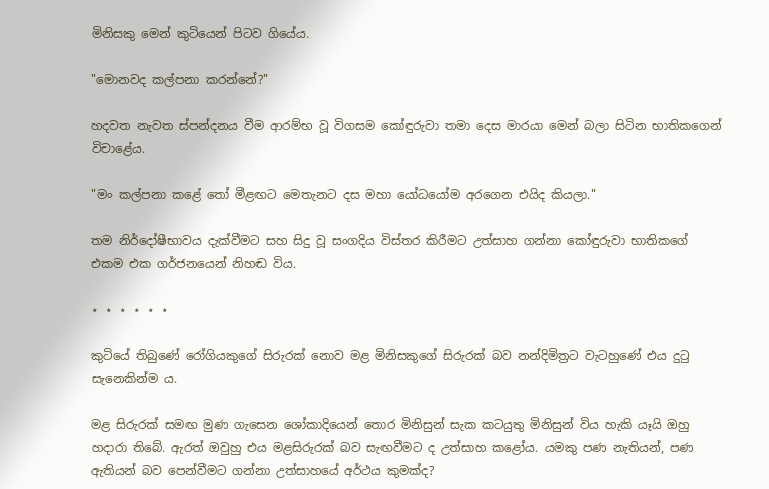මිනිසකු මෙන් කුටියෙන් පිටව ගියේය.

"මොනවද කල්පනා කරන්නේ?"

හදවත නැවත ස්‌පන්දනය වීම ආරම්භ වූ විගසම කෝඳුරුවා තමා දෙස මාරයා මෙන් බලා සිටින භාතිකගෙන් විචාළේය.

"මං කල්පනා කළේ තෝ මීළඟට මෙතැනට දස මහා යෝධයෝම අරගෙන එයිද කියලා."

තම නිර්දෝෂීභාවය දැක්‌වීමට සහ සිදු වූ සංගදිය විස්‌තර කිරීමට උත්සාහ ගන්නා කෝඳුරුවා භාතිකගේ එකම එක ගර්ජනයෙන් නිහඬ විය.

⋆ ⋆ ⋆ ⋆ ⋆ ⋆

කුටියේ තිබුණේ රෝගියකුගේ සිරුරක්‌ නොව මළ මිනිසකුගේ සිරුරක්‌ බව නන්දිමිත්‍රට වැටහුණේ එය දුටු සැනෙකින්ම ය.

මළ සිරුරක්‌ සමඟ මුණ ගැසෙන ශෝකාදියෙන් තොර මිනිසුන් සැක කටයුතු මිනිසුන් විය හැකි යෑයි ඔහු හදාරා තිබේ. ඇරත් ඔවුහු එය මළසිරුරක්‌ බව සැඟවීමට ද උත්සාහ කළෝය. යමකු පණ නැතියන්, පණ ඇතියන් බව පෙන්වීමට ගන්නා උත්සාහයේ අර්ථය කුමක්‌ද?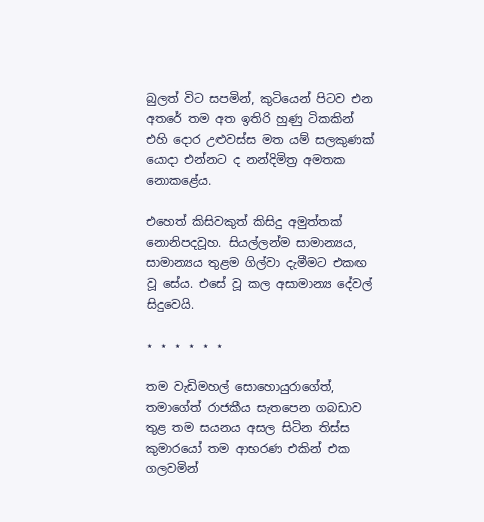බුලත් විට සපමින්, කුටියෙන් පිටව එන අතරේ තම අත ඉතිරි හුණු ටිකකින් එහි දොර උළුවස්‌ස මත යම් සලකුණක්‌ යොදා එන්නට ද නන්දිමිත්‍ර අමතක නොකළේය.

එහෙත් කිසිවකුත් කිසිදු අමුත්තක්‌ නොනිපදවූහ. සියල්ලන්ම සාමාන්‍යය, සාමාන්‍යය තුළම ගිල්වා දැමීමට එකඟ වූ සේය. එසේ වූ කල අසාමාන්‍ය දේවල් සිදුවෙයි.

⋆ ⋆ ⋆ ⋆ ⋆ ⋆

තම වැඩිමහල් සොහොයුරාගේත්, තමාගේත් රාජකීය සැතපෙන ගබඩාව තුළ තම සයනය අසල සිටින තිස්‌ස කුමාරයෝ තම ආභරණ එකින් එක ගලවමින්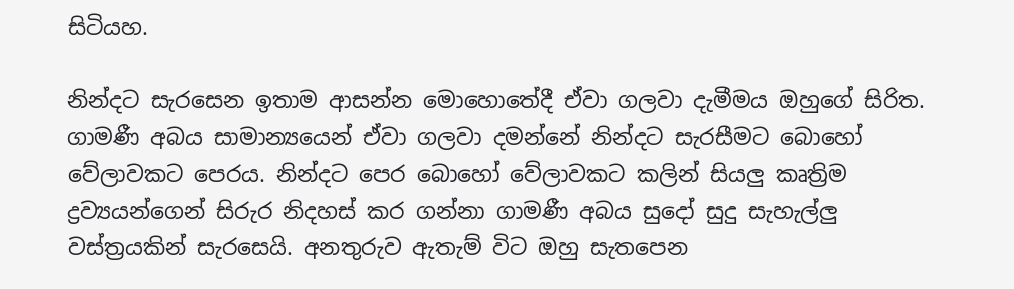සිටියහ.

නින්දට සැරසෙන ඉතාම ආසන්න මොහොතේදී ඒවා ගලවා දැමීමය ඔහුගේ සිරිත. ගාමණී අබය සාමාන්‍යයෙන් ඒවා ගලවා දමන්නේ නින්දට සැරසීමට බොහෝ වේලාවකට පෙරය. නින්දට පෙර බොහෝ වේලාවකට කලින් සියලු කෘත්‍රිම ද්‍රව්‍යයන්ගෙන් සිරුර නිදහස්‌ කර ගන්නා ගාමණී අබය සුදෝ සුදු සැහැල්ලු වස්‌ත්‍රයකින් සැරසෙයි. අනතුරුව ඇතැම් විට ඔහු සැතපෙන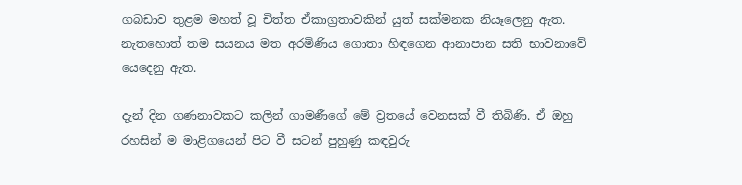ගබඩාව තුළම මහත් වූ චිත්ත ඒකාග්‍රතාවකින් යුත් සක්‌මනක නියෑලෙනු ඇත. නැතහොත් තම සයනය මත අරමිණිය ගොතා හිඳගෙන ආනාපාන සති භාවනාවේ යෙදෙනු ඇත.

දැන් දින ගණනාවකට කලින් ගාමණීගේ මේ ව්‍රතයේ වෙනසක්‌ වී තිබිණි. ඒ ඔහු රහසින් ම මාළිගයෙන් පිට වී සටන් පුහුණු කඳවුරු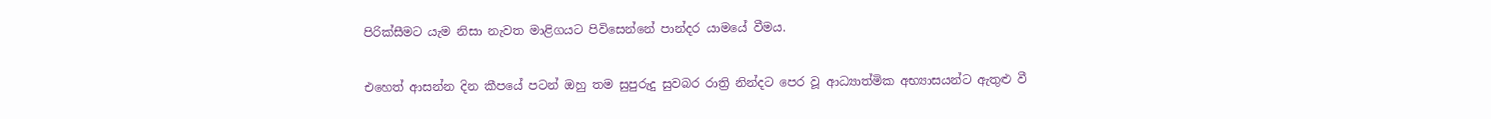පිරික්‌සීමට යැම නිසා නැවත මාළිගයට පිවිසෙන්නේ පාන්දර යාමයේ වීමය.

එහෙත් ආසන්න දින කීපයේ පටන් ඔහු තම සුපුරුදු සුවබර රාත්‍රි නින්දට පෙර වූ ආධ්‍යාත්මික අභ්‍යාසයන්ට ඇතුළු වී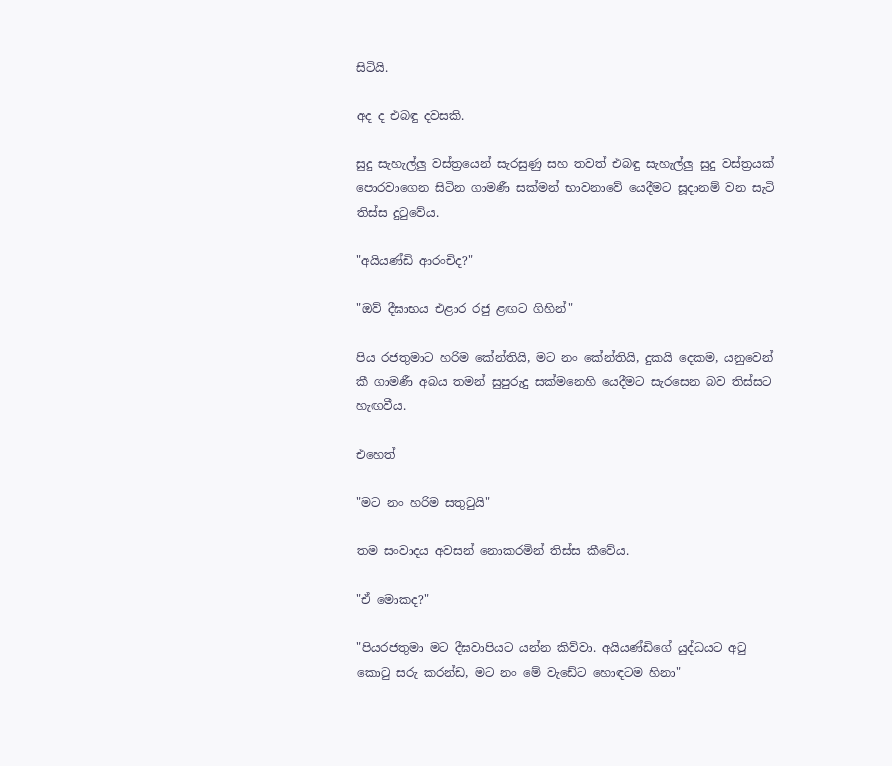සිටියි.

අද ද එබඳු දවසකි.

සුදු සැහැල්ලු වස්‌ත්‍රයෙන් සැරසුණු සහ තවත් එබඳු සැහැල්ලු සුදු වස්‌ත්‍රයක්‌ පොරවාගෙන සිටින ගාමණී සක්‌මන් භාවනාවේ යෙදීමට සූදානම් වන සැටි තිස්‌ස දුටුවේය.

"අයියණ්‌ඩි ආරංචිද?"

"ඔව් දීඝාභය එළාර රජු ළඟට ගිහින්"

පිය රජතුමාට හරිම කේන්තියි, මට නං කේන්තියි, දුකයි දෙකම, යනුවෙන් කී ගාමණී අබය තමන් සුපුරුදු සක්‌මනෙහි යෙදීමට සැරසෙන බව තිස්‌සට හැඟවීය.

එහෙත්

"මට නං හරිම සතුටුයි"

තම සංවාදය අවසන් නොකරමින් තිස්‌ස කීවේය.

"ඒ මොකද?"

"පියරජතුමා මට දීඝවාපියට යන්න කිව්වා. අයියණ්‌ඩිගේ යුද්ධයට අටු කොටු සරු කරන්ඩ, මට නං මේ වැඩේට හොඳටම හිනා"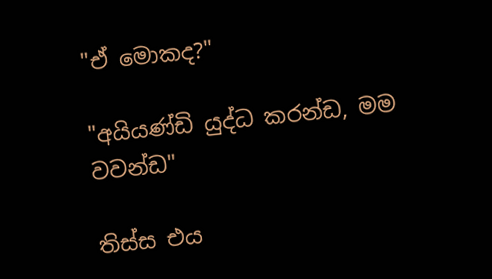"ඒ මොකද?"

"අයියණ්‌ඩි යුද්ධ කරන්ඩ, මම වවන්ඩ"

තිස්‌ස එය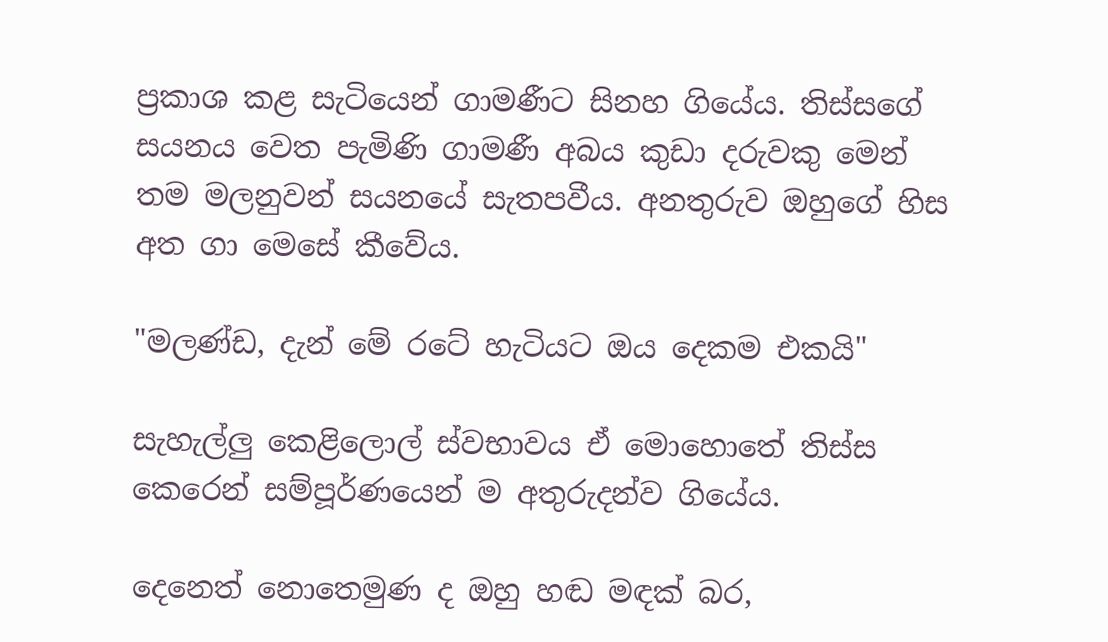ප්‍රකාශ කළ සැටියෙන් ගාමණීට සිනහ ගියේය. තිස්‌සගේ සයනය වෙත පැමිණි ගාමණී අබය කුඩා දරුවකු මෙන් තම මලනුවන් සයනයේ සැතපවීය. අනතුරුව ඔහුගේ හිස අත ගා මෙසේ කීවේය.

"මලණ්‌ඩ, දැන් මේ රටේ හැටියට ඔය දෙකම එකයි"

සැහැල්ලු කෙළිලොල් ස්‌වභාවය ඒ මොහොතේ තිස්‌ස කෙරෙන් සම්පූර්ණයෙන් ම අතුරුදන්ව ගියේය.

දෙනෙත් නොතෙමුණ ද ඔහු හඬ මඳක්‌ බර,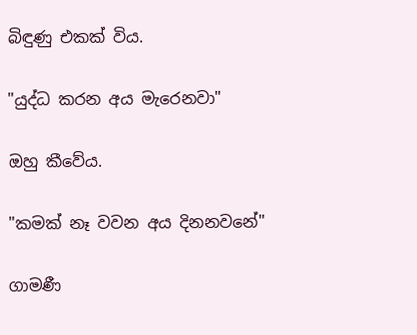බිඳුණු එකක්‌ විය.

"යුද්ධ කරන අය මැරෙනවා"

ඔහු කීවේය.

"කමක්‌ නෑ වවන අය දිනනවනේ"

ගාමණී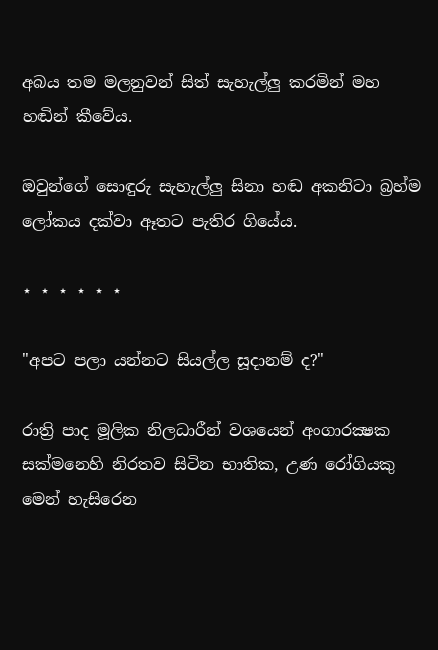අබය තම මලනුවන් සිත් සැහැල්ලු කරමින් මහ හඬින් කීවේය.

ඔවුන්ගේ සොඳුරු සැහැල්ලු සිනා හඬ අකනිටා බ්‍රහ්ම ලෝකය දක්‌වා ඈතට පැතිර ගියේය.

⋆ ⋆ ⋆ ⋆ ⋆ ⋆

"අපට පලා යන්නට සියල්ල සූදානම් ද?"

රාත්‍රි පාද මූලික නිලධාරීන් වශයෙන් අංගාරක්‍ෂක සක්‌මනෙහි නිරතව සිටින භාතික, උණ රෝගියකු මෙන් හැසිරෙන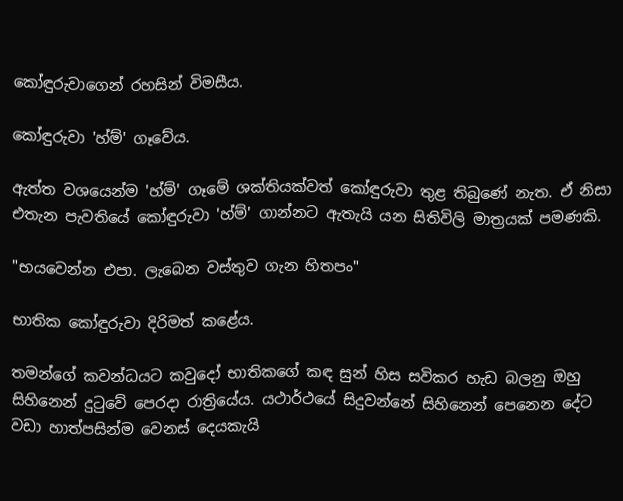කෝඳුරුවාගෙන් රහසින් විමසීය.

කෝඳුරුවා 'හ්ම්' ගෑවේය.

ඇත්ත වශයෙන්ම 'හ්ම්' ගෑමේ ශක්‌තියක්‌වත් කෝඳුරුවා තුළ තිබුණේ නැත. ඒ නිසා එතැන පැවතියේ කෝඳුරුවා 'හ්ම්' ගාන්නට ඇතැයි යන සිතිවිලි මාත්‍රයක්‌ පමණකි.

"භයවෙන්න එපා. ලැබෙන වස්‌තුව ගැන හිතපං"

භාතික කෝඳුරුවා දිරිමත් කළේය.

තමන්ගේ කවන්ධයට කවුදෝ භාතිකගේ කඳ සුන් හිස සවිකර හැඩ බලනු ඔහු සිහිනෙන් දුටුවේ පෙරදා රාත්‍රියේය. යථාර්ථයේ සිදුවන්නේ සිහිනෙන් පෙනෙන දේට වඩා හාත්පසින්ම වෙනස්‌ දෙයකැයි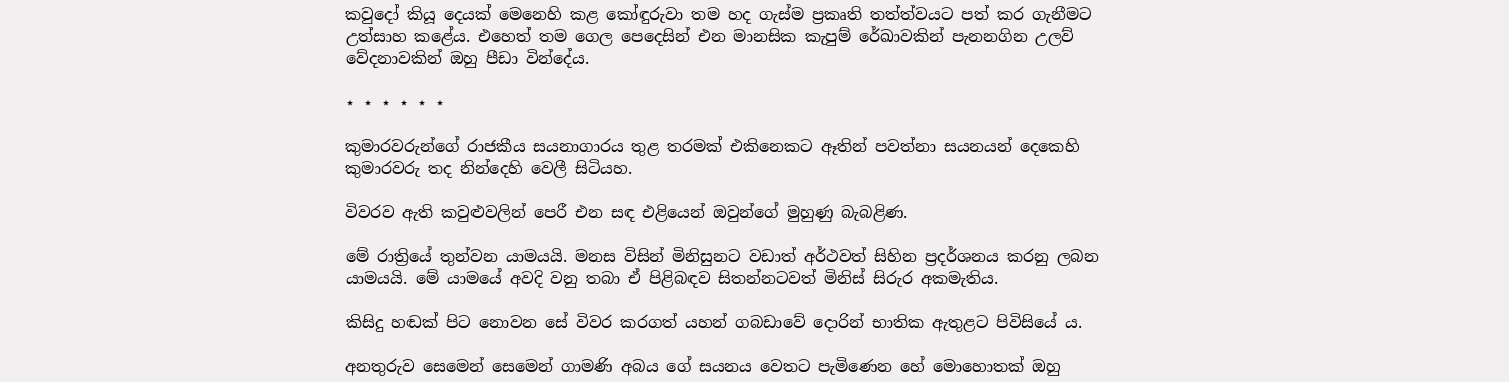කවුදෝ කියූ දෙයක්‌ මෙනෙහි කළ කෝඳුරුවා තම හද ගැස්‌ම ප්‍රකෘති තත්ත්වයට පත් කර ගැනීමට උත්සාහ කළේය. එහෙත් තම ගෙල පෙදෙසින් එන මානසික කැපුම් රේඛාවකින් පැනනගින උලව් වේදනාවකින් ඔහු පීඩා වින්දේය.

⋆ ⋆ ⋆ ⋆ ⋆ ⋆

කුමාරවරුන්ගේ රාජකීය සයනාගාරය තුළ තරමක්‌ එකිනෙකට ඈතින් පවත්නා සයනයන් දෙකෙහි කුමාරවරු තද නින්දෙහි වෙලී සිටියහ.

විවරව ඇති කවුළුවලින් පෙරී එන සඳ එළියෙන් ඔවුන්ගේ මුහුණු බැබළිණ.

මේ රාත්‍රියේ තුන්වන යාමයයි. මනස විසින් මිනිසුනට වඩාත් අර්ථවත් සිහින ප්‍රදර්ශනය කරනු ලබන යාමයයි. මේ යාමයේ අවදි වනු තබා ඒ පිළිබඳව සිතන්නටවත් මිනිස්‌ සිරුර අකමැතිය.

කිසිදු හඬක්‌ පිට නොවන සේ විවර කරගත් යහන් ගබඩාවේ දොරින් භාතික ඇතුළට පිවිසියේ ය.

අනතුරුව සෙමෙන් සෙමෙන් ගාමණි අබය ගේ සයනය වෙතට පැමිණෙන හේ මොහොතක්‌ ඔහු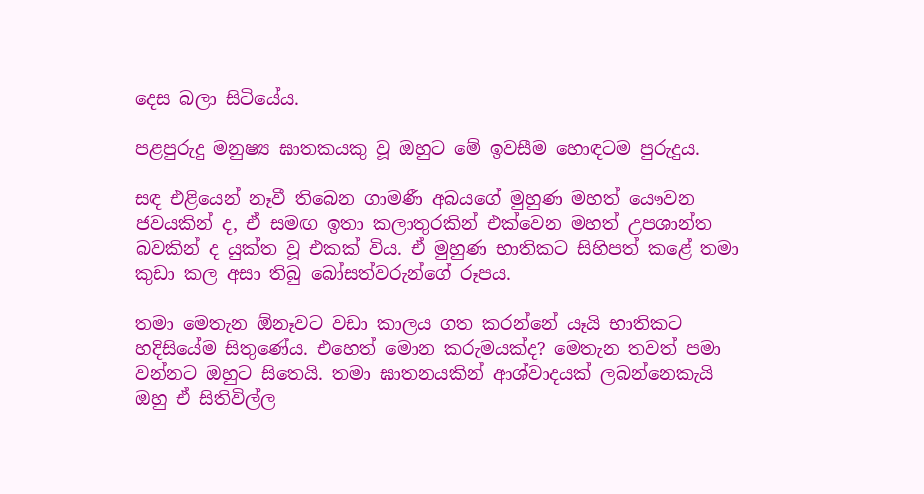දෙස බලා සිටියේය.

පළපුරුදු මනුෂ්‍ය ඝාතකයකු වූ ඔහුට මේ ඉවසීම හොඳටම පුරුදුය.

සඳ එළියෙන් නෑවී තිබෙන ගාමණී අබයගේ මුහුණ මහත් යෞවන ජවයකින් ද, ඒ සමඟ ඉතා කලාතුරකින් එක්‌වෙන මහත් උපශාන්ත බවකින් ද යුක්‌ත වූ එකක්‌ විය. ඒ මුහුණ භාතිකට සිහිපත් කළේ තමා කුඩා කල අසා තිබු බෝසත්වරුන්ගේ රූපය.

තමා මෙතැන ඕනෑවට වඩා කාලය ගත කරන්නේ යෑයි භාතිකට හදිසියේම සිතුණේය. එහෙත් මොන කරුමයක්‌ද? මෙතැන තවත් පමා වන්නට ඔහුට සිතෙයි. තමා ඝාතනයකින් ආශ්වාදයක්‌ ලබන්නෙකැයි ඔහු ඒ සිතිවිල්ල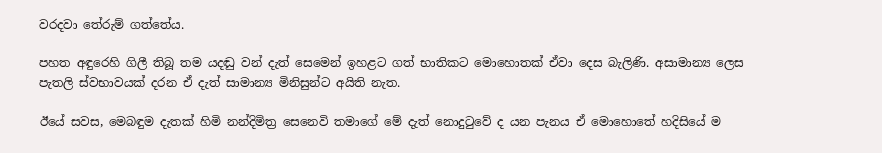වරදවා තේරුම් ගත්තේය.

පහත අඳුරෙහි ගිලී තිබූ තම යදඬු වන් දැත් සෙමෙන් ඉහළට ගත් භාතිකට මොහොතක්‌ ඒවා දෙස බැලිණි. අසාමාන්‍ය ලෙස පැතලි ස්‌වභාවයක්‌ දරන ඒ දැත් සාමාන්‍ය මිනිසුන්ට අයිති නැත.

ඊයේ සවස, මෙබඳුම දැතක්‌ හිමි නන්දිමිත්‍ර සෙනෙවි තමාගේ මේ දැත් නොදුටුවේ ද යන පැනය ඒ මොහොතේ හදිසියේ ම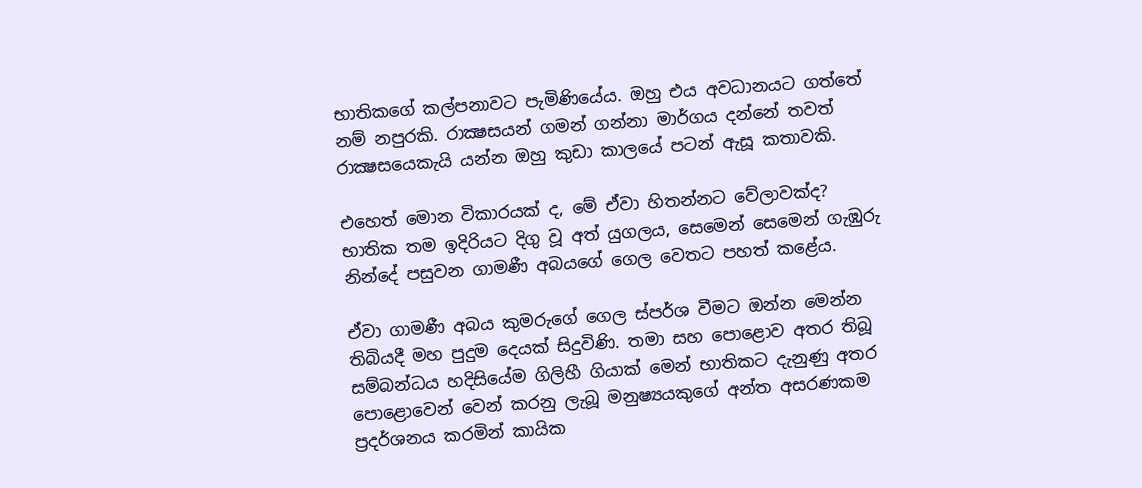භාතිකගේ කල්පනාවට පැමිණියේය. ඔහු එය අවධානයට ගත්තේ නම් නපුරකි. රාක්‍ෂසයන් ගමන් ගන්නා මාර්ගය දන්නේ තවත් රාක්‍ෂසයෙකැයි යන්න ඔහු කුඩා කාලයේ පටන් ඇසූ කතාවකි.

එහෙත් මොන විකාරයක්‌ ද, මේ ඒවා හිතන්නට වේලාවක්‌ද? භාතික තම ඉදිරියට දිගු වූ අත් යුගලය, සෙමෙන් සෙමෙන් ගැඹුරු නින්දේ පසුවන ගාමණී අබයගේ ගෙල වෙතට පහත් කළේය.

ඒවා ගාමණී අබය කුමරුගේ ගෙල ස්‌පර්ශ වීමට ඔන්න මෙන්න තිබියදී මහ පුදුම දෙයක්‌ සිදුවිණි. තමා සහ පොළොව අතර තිබූ සම්බන්ධය හදිසියේම ගිලිහී ගියාක්‌ මෙන් භාතිකට දැනුණු අතර පොළොවෙන් වෙන් කරනු ලැබූ මනුෂ්‍යයකුගේ අන්ත අසරණකම ප්‍රදර්ශනය කරමින් කායික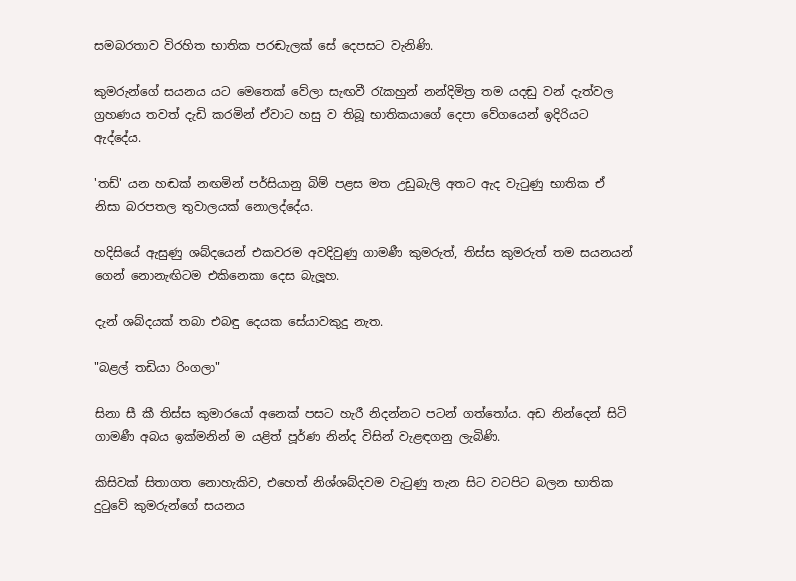සමබරතාව විරහිත භාතික පරඬැලක්‌ සේ දෙපසට වැනිණි.

කුමරුන්ගේ සයනය යට මෙතෙක්‌ වේලා සැඟවී රැකහුන් නන්දිමිත්‍ර තම යදඬු වන් දැත්වල ග්‍රහණය තවත් දැඩි කරමින් ඒවාට හසු ව තිබූ භාතිකයාගේ දෙපා වේගයෙන් ඉදිරියට ඇද්දේය.

'තඩ්' යන හඬක්‌ නඟමින් පර්සියානු බිම් පළස මත උඩුබැලි අතට ඇද වැටුණු භාතික ඒ නිසා බරපතල තුවාලයක්‌ නොලද්දේය.

හදිසියේ ඇසුණු ශබ්දයෙන් එකවරම අවදිවුණු ගාමණී කුමරුත්, තිස්‌ස කුමරුත් තම සයනයන් ගෙන් නොනැඟිටම එකිනෙකා දෙස බැලූහ.

දැන් ශබ්දයක්‌ තබා එබඳු දෙයක සේයාවකුදු නැත.

"බළල් තඩියා රිංගලා"

සිනා සී කී තිස්‌ස කුමාරයෝ අනෙක්‌ පසට හැරී නිදන්නට පටන් ගත්තෝය. අඩ නින්දෙන් සිටි ගාමණී අබය ඉක්‌මනින් ම යළිත් පූර්ණ නින්ද විසින් වැළඳගනු ලැබිණි.

කිසිවක්‌ සිතාගත නොහැකිව, එහෙත් නිශ්ශබ්දවම වැටුණු තැන සිට වටපිට බලන භාතික දුටුවේ කුමරුන්ගේ සයනය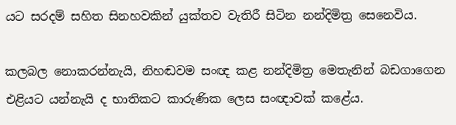යට සරදම් සහිත සිනහවකින් යුක්‌තව වැතිරී සිටින නන්දිමිත්‍ර සෙනෙවිය.

කලබල නොකරන්නැයි, නිහඬවම සංඥ කළ නන්දිමිත්‍ර මෙතැනින් බඩගාගෙන එළියට යන්නැයි ද භාතිකට කාරුණික ලෙස සංඥාවක්‌ කළේය.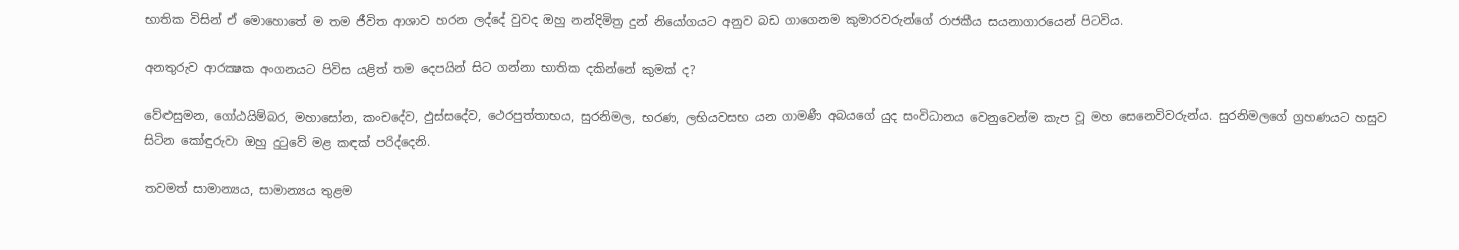භාතික විසින් ඒ මොහොතේ ම තම ජීවිත ආශාව හරන ලද්දේ වුවද ඔහු නන්දිමිත්‍ර දුන් නියෝගයට අනුව බඩ ගාගෙනම කුමාරවරුන්ගේ රාජකීය සයනාගාරයෙන් පිටවිය.

අනතුරුව ආරක්‍ෂක අංගනයට පිවිස යළිත් තම දෙපයින් සිට ගන්නා භාතික දකින්නේ කුමක්‌ ද?

වේළුසුමන, ගෝඨයිම්බර, මහාසෝන, කංචදේව, ඵුස්‌සදේව, ථෙරපුත්තාභය, සුරනිමල, භරණ, ලභියවසභ යන ගාමණී අබයගේ යුද සංවිධානය වෙනුවෙන්ම කැප වූ මහ සෙනෙවිවරුන්ය. සුරනිමලගේ ග්‍රහණයට හසුව සිටින කෝඳුරුවා ඔහු දුටුවේ මළ කඳක්‌ පරිද්දෙනි.

තවමත් සාමාන්‍යය, සාමාන්‍යය තුළම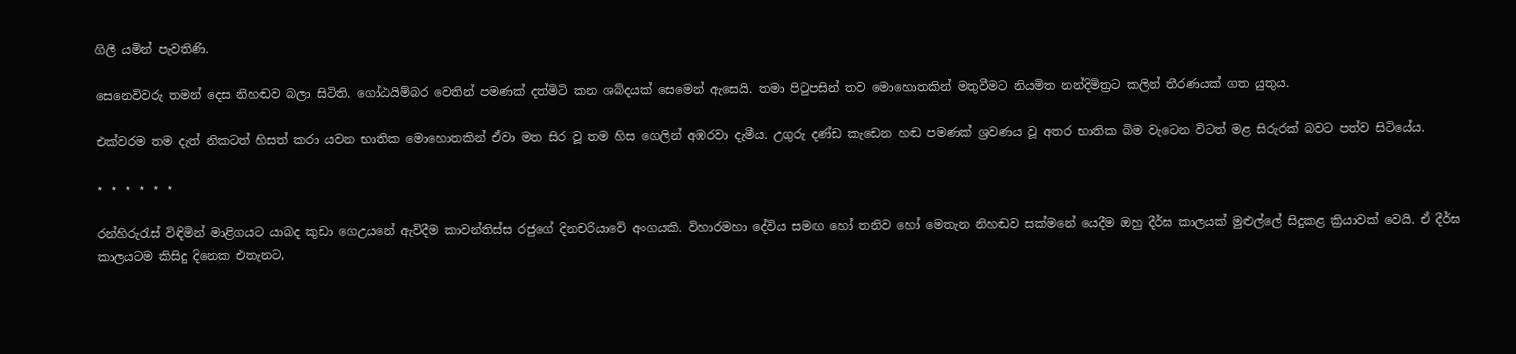ගිලී යමින් පැවතිණි.

සෙනෙවිවරු තමන් දෙස නිහඬව බලා සිටිති. ගෝඨයිම්බර වෙතින් පමණක්‌ දත්මිටි කන ශබ්දයක්‌ සෙමෙන් ඇසෙයි. තමා පිටුපසින් තව මොහොතකින් මතුවීමට නියමිත නන්දිමිත්‍රට කලින් තීරණයක්‌ ගත යුතුය.

එක්‌වරම තම දැත් නිකටත් හිසත් කරා යවන භාතික මොහොතකින් ඒවා මත සිර වූ තම හිස ගෙලින් අඹරවා දැමීය. උගුරු දණ්‌ඩ කැඩෙන හඬ පමණක්‌ ශ්‍රවණය වූ අතර භාතික බිම වැටෙන විටත් මළ සිරුරක්‌ බවට පත්ව සිටියේය.

⋆ ⋆ ⋆ ⋆ ⋆ ⋆

රන්හිරුරැස්‌ විඳිමින් මාළිගයට යාබද කුඩා ගෙඋයනේ ඇවිදීම කාවන්තිස්‌ස රජුගේ දිනචරියාවේ අංගයකි. විහාරමහා දේවිය සමඟ හෝ තනිව හෝ මෙතැන නිහඬව සක්‌මනේ යෙදීම ඔහු දීර්ඝ කාලයක්‌ මුළුල්ලේ සිදුකළ ක්‍රියාවක්‌ වෙයි. ඒ දීර්ඝ කාලයටම කිසිදු දිනෙක එතැනට,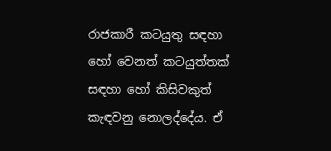රාජකාරී කටයුතු සඳහා හෝ වෙනත් කටයුත්තක්‌ සඳහා හෝ කිසිවකුත් කැඳවනු නොලද්දේය. ඒ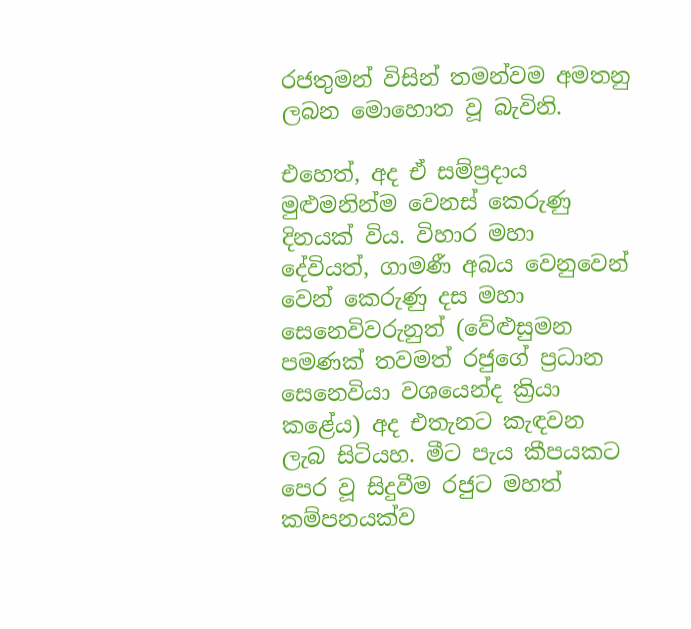රජතුමන් විසින් තමන්වම අමතනු ලබන මොහොත වූ බැවිනි.

එහෙත්, අද ඒ සම්ප්‍රදාය මුළුමනින්ම වෙනස්‌ කෙරුණු දිනයක්‌ විය. විහාර මහා දේවියත්, ගාමණී අබය වෙනුවෙන් වෙන් කෙරුණු දස මහා සෙනෙවිවරුනුත් (වේළුසුමන පමණක්‌ තවමත් රජුගේ ප්‍රධාන සෙනෙවියා වශයෙන්ද ක්‍රියා කළේය) අද එතැනට කැඳවන ලැබ සිටියහ. මීට පැය කීපයකට පෙර වූ සිදුවීම රජුට මහත් කම්පනයක්‌ව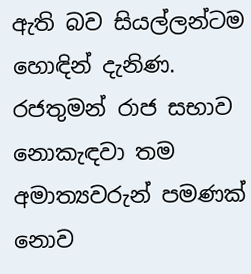ඇති බව සියල්ලන්ටම හොඳින් දැනිණ. රජතුමන් රාජ සභාව නොකැඳවා තම අමාත්‍යවරුන් පමණක්‌ නොව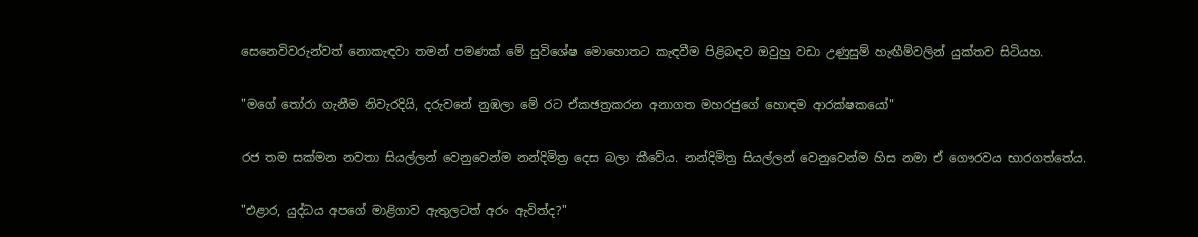සෙනෙවිවරුන්වත් නොකැඳවා තමන් පමණක්‌ මේ සුවිශේෂ මොහොතට කැඳවීම පිළිබඳව ඔවුහු වඩා උණුසුම් හැඟීම්වලින් යුක්‌තව සිටියහ.

"මගේ තෝරා ගැනීම නිවැරදියි, දරුවනේ නුඹලා මේ රට ඒකඡත්‍රකරන අනාගත මහරජුගේ හොඳම ආරක්‌ෂකයෝ"

රජ තම සක්‌මන නවතා සියල්ලන් වෙනුවෙන්ම නන්දිමිත්‍ර දෙස බලා කීවේය. නන්දිමිත්‍ර සියල්ලන් වෙනුවෙන්ම හිස නමා ඒ ගෞරවය භාරගත්තේය.

"එළාර, යුද්ධය අපගේ මාළිගාව ඇතුලටත් අරං ඇවිත්ද?"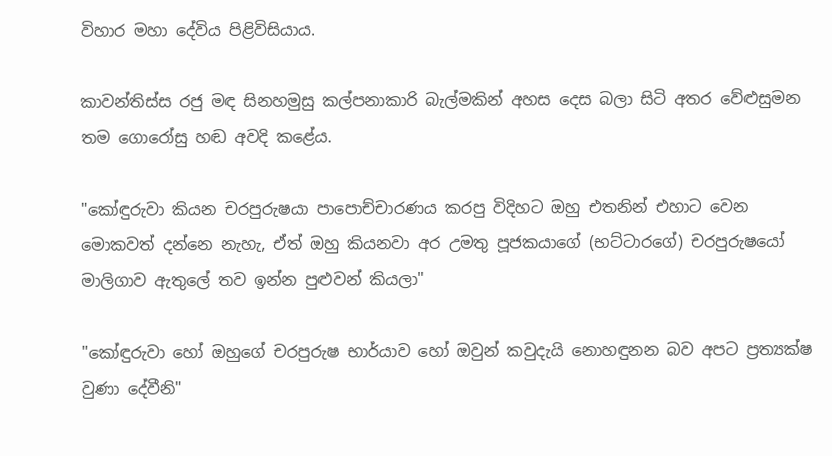විහාර මහා දේවිය පිළිවිසියාය.

කාවන්තිස්‌ස රජු මඳ සිනහමුසු කල්පනාකාරි බැල්මකින් අහස දෙස බලා සිටි අතර වේළුසුමන තම ගොරෝසු හඬ අවදි කළේය.

"කෝඳුරුවා කියන චරපුරුෂයා පාපොච්චාරණය කරපු විදිහට ඔහු එතනින් එහාට වෙන මොකවත් දන්නෙ නැහැ, ඒත් ඔහු කියනවා අර උමතු පූජකයාගේ (භට්‌ටාරගේ) චරපුරුෂයෝ මාලිගාව ඇතුලේ තව ඉන්න පුළුවන් කියලා"

"කෝඳුරුවා හෝ ඔහුගේ චරපුරුෂ භාර්යාව හෝ ඔවුන් කවුදැයි නොහඳුනන බව අපට ප්‍රත්‍යක්‌ෂ වුණා දේවීනි"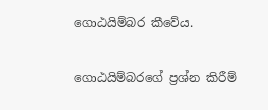ගොඨයිම්බර කීවේය.

ගොඨයිම්බරගේ ප්‍රශ්න කිරීම්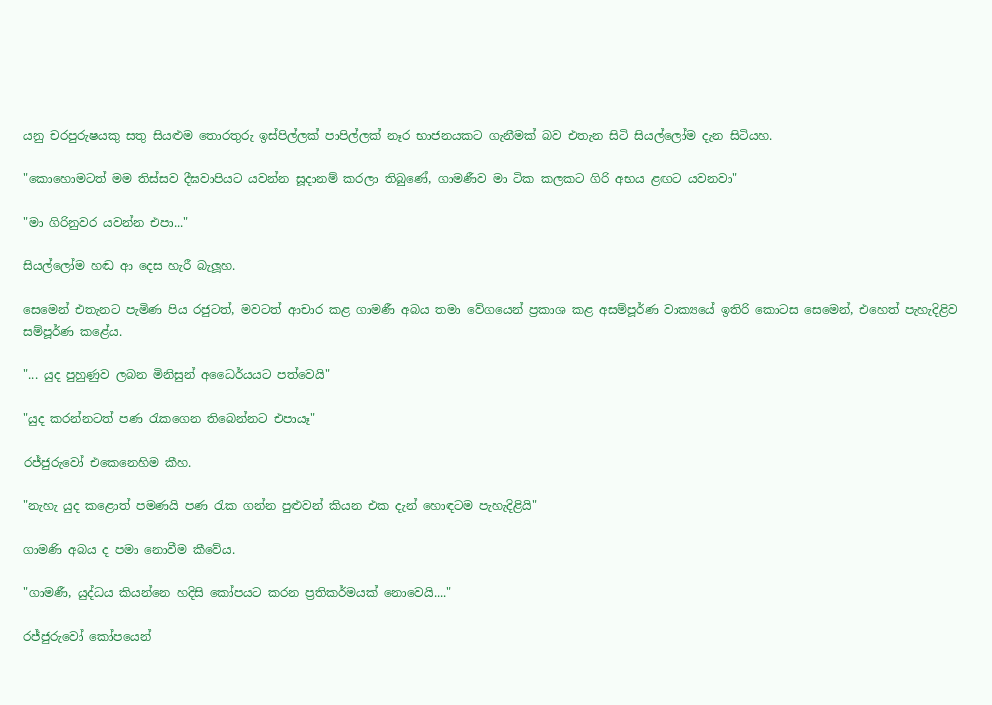යනු චරපුරුෂයකු සතු සියළුම තොරතුරු ඉස්‌පිල්ලක්‌ පාපිල්ලක්‌ නෑර භාජනයකට ගැනීමක්‌ බව එතැන සිටි සියල්ලෝම දැන සිටියහ.

"කොහොමටත් මම තිස්‌සව දීඝවාපියට යවන්න සූදානම් කරලා තිබුණේ, ගාමණීව මා ටික කලකට ගිරි අභය ළඟට යවනවා"

"මා ගිරිනුවර යවන්න එපා..."

සියල්ලෝම හඬ ආ දෙස හැරී බැලූහ.

සෙමෙන් එතැනට පැමිණ පිය රජුටත්, මවටත් ආචාර කළ ගාමණී අබය තමා වේගයෙන් ප්‍රකාශ කළ අසම්පූර්ණ වාක්‍යයේ ඉතිරි කොටස සෙමෙන්, එහෙත් පැහැදිළිව සම්පූර්ණ කළේය.

"... යුද පුහුණුව ලබන මිනිසුන් අධෛර්යයට පත්වෙයි"

"යුද කරන්නටත් පණ රැකගෙන තිබෙන්නට එපායෑ"

රජ්ජුරුවෝ එකෙනෙහිම කීහ.

"නැහැ යුද කළොත් පමණයි පණ රැක ගන්න පුළුවන් කියන එක දැන් හොඳටම පැහැදිළියි"

ගාමණි අබය ද පමා නොවීම කීවේය.

"ගාමණී, යුද්ධය කියන්නෙ හදිසි කෝපයට කරන ප්‍රතිකර්මයක්‌ නොවෙයි...."

රජ්ජුරුවෝ කෝපයෙන්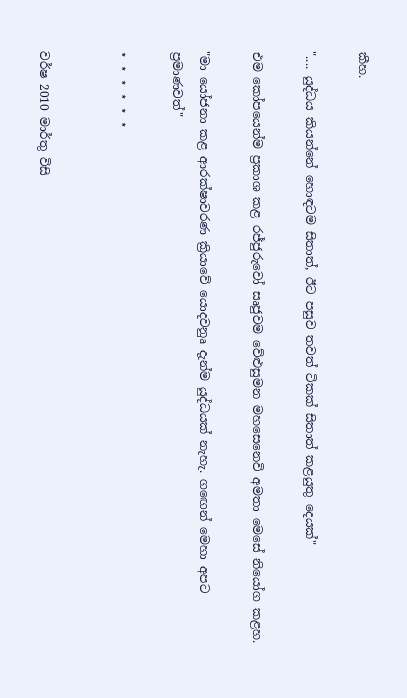කීහ.

".... යුද්ධය කියන්නේ හොඳටම සිතාත්, ඊට පසුව තවත් ටිකක්‌ සිතාත් කළයුතු දෙයක්‌"

එම කෝපයෙන්ම ප්‍රකාශ කළ රජ්ජුරුවෝ සෘජුවම වේළුසුමන මහසෙනෙවි අමතා මෙසේ නියෝග කළහ.

"මා යෝජනා කළ ආරක්‌ෂාවරණ ක්‍රියාවේ යොදවනුෘ දැන්ම යුද්ධයක්‌ නැහැ. ගඟෙන් මෙහා අපට ප්‍රමාණවත්"

⋆ ⋆ ⋆ ⋆ ⋆ ⋆


වර්ෂ 2010 මාර්තු විසි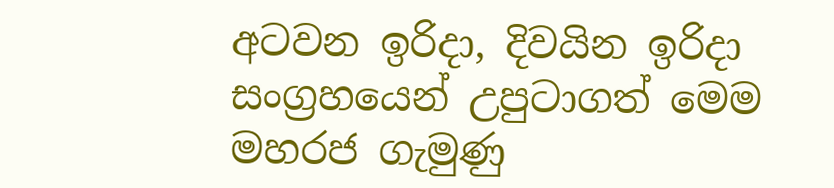අටවන ඉරිදා, දිවයින ඉරිදා සංග්‍රහයෙන් උපුටාගත් මෙම මහරජ ගැමුණු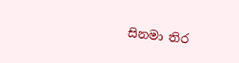සිනමා තිර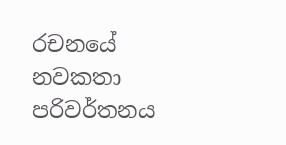රචනයේ නවකතා පරිවර්තනය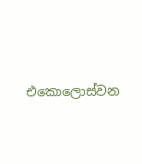එකොලොස්වන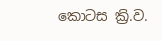කොටස ක්‍රි.ව.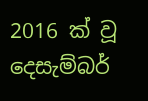2016 ක් වූ දෙසැම්බර්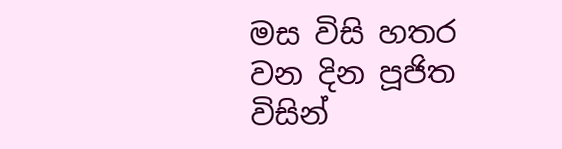මස විසි හතර වන දින පූජිත විසින්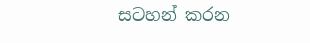සටහන් කරන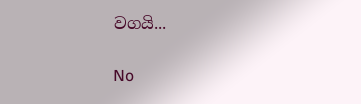වගයි...


No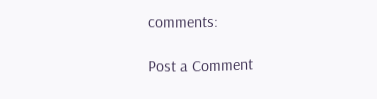comments:

Post a Comment